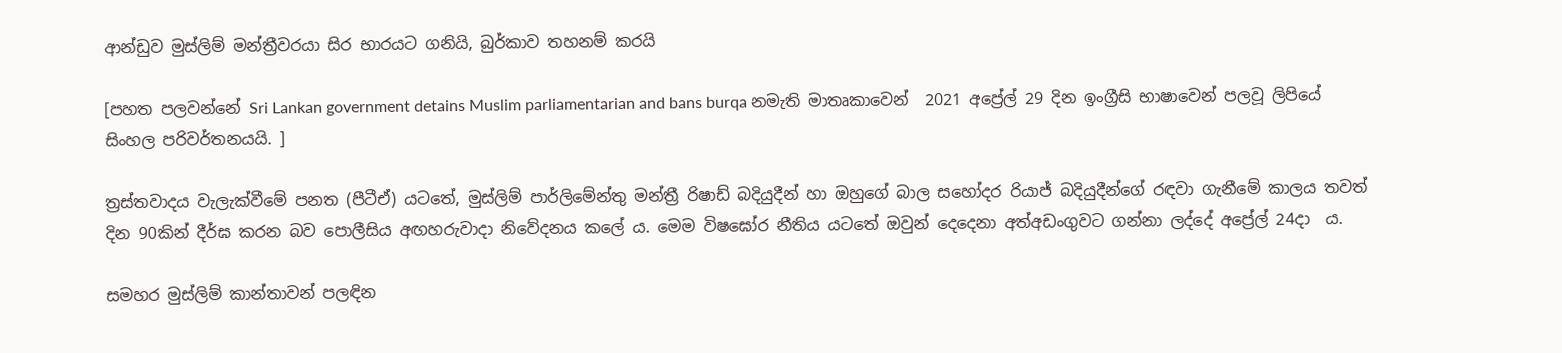ආන්ඩුව මුස්ලිම් මන්ත්‍රීවරයා සිර භාරයට ගනියි, බුර්කාව තහනම් කරයි

[පහත පලවන්නේ Sri Lankan government detains Muslim parliamentarian and bans burqa නමැති මාතෘකාවෙන්  2021 අප්‍රේල් 29 දින ඉංග්‍රීසි භාෂාවෙන් පලවූ ලිපියේ සිංහල පරිවර්තනයයි. ]

ත්‍රස්තවාදය වැලැක්වීමේ පනත (පීටීඒ) යටතේ, මුස්ලිම් පාර්ලිමේන්තු මන්ත්‍රී රිෂාඩ් බදියුදීන් හා ඔහුගේ බාල සහෝදර රියාජ් බදියුදීන්ගේ රඳවා ගැනීමේ කාලය තවත් දින 90කින් දීර්ඝ කරන බව පොලීසිය අඟහරුවාදා නිවේදනය කලේ ය. මෙම විෂඝෝර නීතිය යටතේ ඔවුන් දෙදෙනා අත්අඩංගුවට ගන්නා ලද්දේ අප්‍රේල් 24දා  ය.

සමහර මුස්ලිම් කාන්තාවන් පලඳින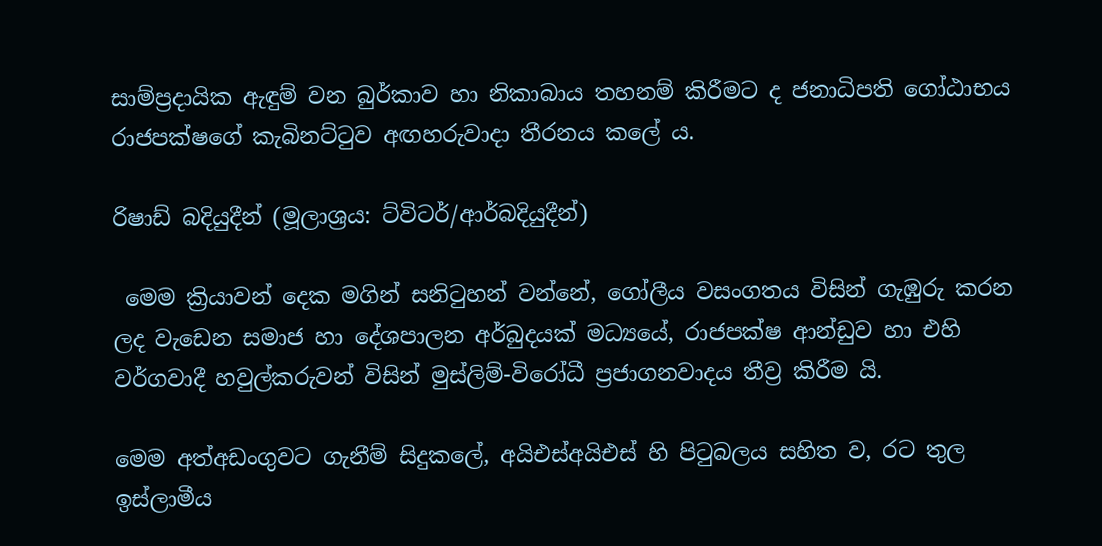සාම්ප්‍රදායික ඇඳුම් වන බුර්කාව හා නිකාබාය තහනම් කිරීමට ද ජනාධිපති ගෝඨාභය රාජපක්ෂගේ කැබිනට්ටුව අඟහරුවාදා තීරනය කලේ ය.

රිෂාඩ් බදියුදීන් (මූලාශ්‍රය: ට්විටර්/ආර්බදියුදීන්)

 මෙම ක්‍රියාවන් දෙක මගින් සනිටුහන් වන්නේ, ගෝලීය වසංගතය විසින් ගැඹුරු කරන ලද වැඩෙන සමාජ හා දේශපාලන අර්බුදයක් මධ්‍යයේ, රාජපක්ෂ ආන්ඩුව හා එහි වර්ගවාදී හවුල්කරුවන් විසින් මුස්ලිම්-විරෝධී ප්‍රජාගනවාදය තීව්‍ර කිරීම යි.

මෙම අත්අඩංගුවට ගැනීම් සිදුකලේ, අයිඑස්අයිඑස් හි පිටුබලය සහිත ව, රට තුල ඉස්ලාමීය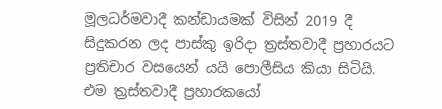මූලධර්මවාදී කන්ඩායමක් විසින් 2019 දී සිදුකරන ලද පාස්කු ඉරිදා ත්‍රස්තවාදී ප්‍රහාරයට ප්‍රතිචාර වසයෙන් යයි පොලීසිය කියා සිටියි. එම ත්‍රස්තවාදී ප්‍රහාරකයෝ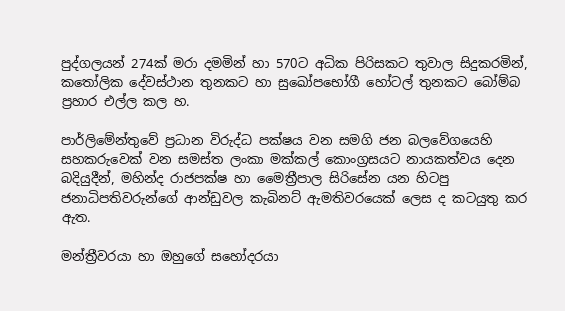පුද්ගලයන් 274ක් මරා දමමින් හා 570ට අධික පිරිසකට තුවාල සිදුකරමින්, කතෝලික දේවස්ථාන තුනකට හා සුඛෝපභෝගී හෝටල් තුනකට බෝම්බ ප්‍රහාර එල්ල කල හ.

පාර්ලිමේන්තුවේ ප්‍රධාන විරුද්ධ පක්ෂය වන සමගි ජන බලවේගයෙහි සහකරුවෙක් වන සමස්ත ලංකා මක්කල් කොංග්‍රසයට නායකත්වය දෙන බදියුදීන්, මහින්ද රාජපක්ෂ හා මෛත්‍රීපාල සිරිසේන යන හිටපු ජනාධිපතිවරුන්ගේ ආන්ඩුවල කැබිනට් ඇමතිවරයෙක් ලෙස ද කටයුතු කර ඇත.

මන්ත්‍රීවරයා හා ඔහුගේ සහෝදරයා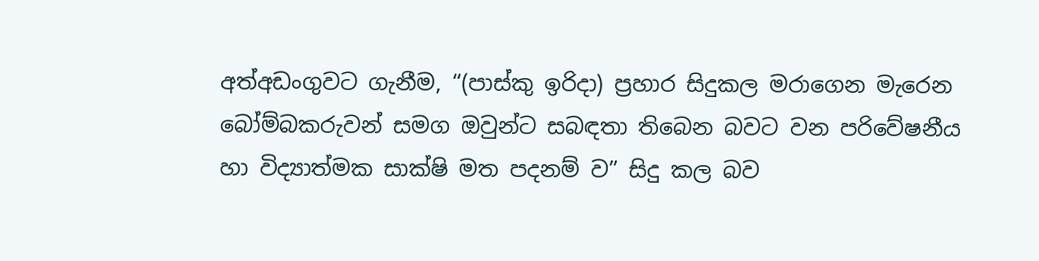අත්අඩංගුවට ගැනීම, “(පාස්කු ඉරිදා) ප්‍රහාර සිදුකල මරාගෙන මැරෙන බෝම්බකරුවන් සමග ඔවුන්ට සබඳතා තිබෙන බවට වන පරිවේෂනීය හා විද්‍යාත්මක සාක්ෂි මත පදනම් ව” සිදු කල බව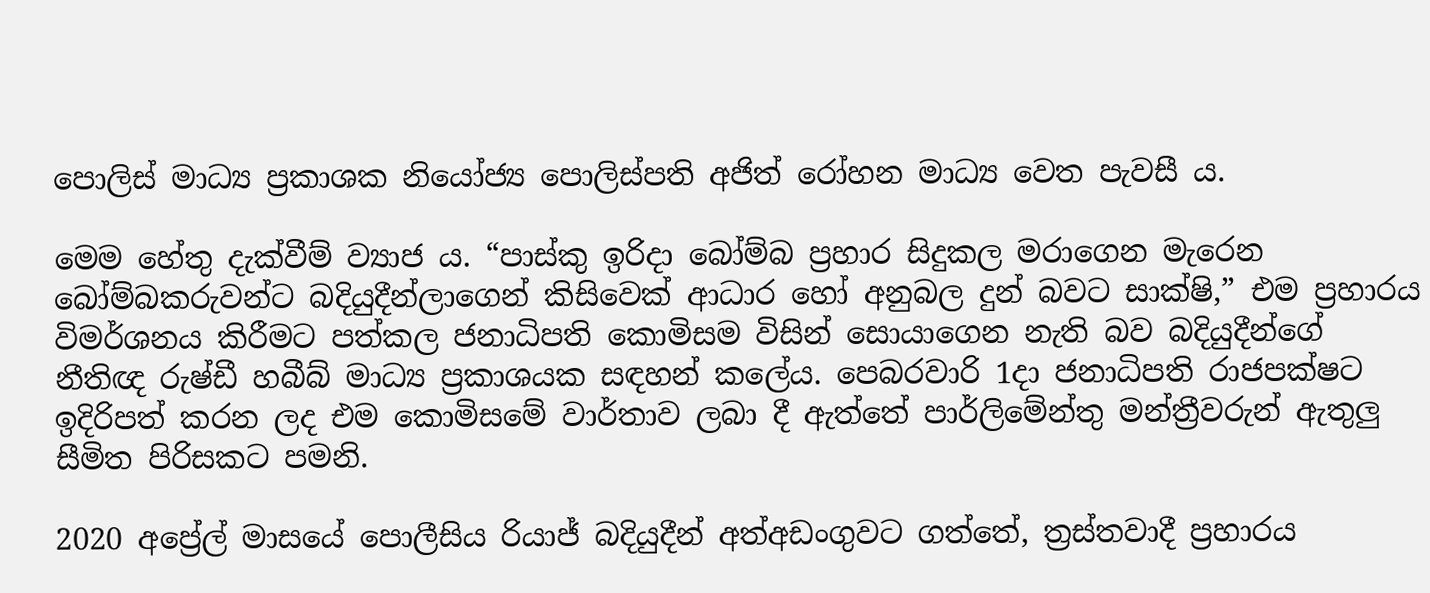පොලිස් මාධ්‍ය ප්‍රකාශක නියෝජ්‍ය පොලිස්පති අජිත් රෝහන මාධ්‍ය වෙත පැවසී ය.

මෙම හේතු දැක්වීම් ව්‍යාජ ය. “පාස්කු ඉරිදා බෝම්බ ප්‍රහාර සිදුකල මරාගෙන මැරෙන බෝම්බකරුවන්ට බදියුදීන්ලාගෙන් කිසිවෙක් ආධාර හෝ අනුබල දුන් බවට සාක්ෂි,” එම ප්‍රහාරය විමර්ශනය කිරීමට පත්කල ජනාධිපති කොමිසම විසින් සොයාගෙන නැති බව බදියුදීන්ගේ නීතිඥ රුෂ්ඩී හබීබ් මාධ්‍ය ප්‍රකාශයක සඳහන් කලේය. පෙබරවාරි 1දා ජනාධිපති රාජපක්ෂට ඉදිරිපත් කරන ලද එම කොමිසමේ වාර්තාව ලබා දී ඇත්තේ පාර්ලිමේන්තු මන්ත්‍රීවරුන් ඇතුලු සීමිත පිරිසකට පමනි.

2020 අප්‍රේල් මාසයේ පොලීසිය රියාජ් බදියුදීන් අත්අඩංගුවට ගත්තේ, ත්‍රස්තවාදී ප්‍රහාරය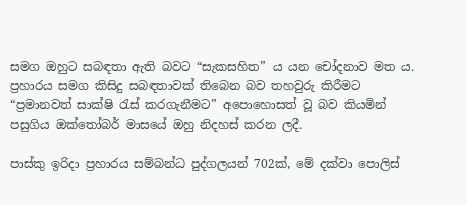සමග ඔහුට සබඳතා ඇති බවට “සැකසහිත” ය යන චෝදනාව මත ය. ප්‍රහාරය සමග කිසිදු සබඳතාවක් තිබෙන බව තහවුරු කිරීමට “ප්‍රමානවත් සාක්ෂි රැස් කරගැනීමට” අපොහොසත් වූ බව කියමින් පසුගිය ඔක්තෝබර් මාසයේ ඔහු නිදහස් කරන ලදී.

පාස්කු ඉරිදා ප්‍රහාරය සම්බන්ධ පුද්ගලයන් 702ක්, මේ දක්වා පොලිස්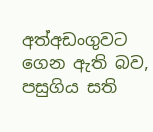අත්අඩංගුවට ගෙන ඇති බව, පසුගිය සති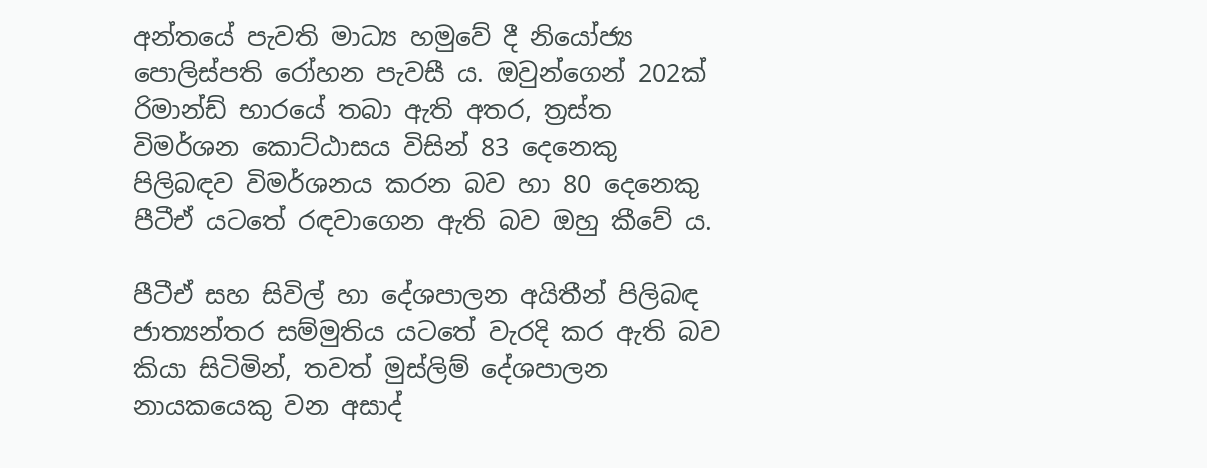අන්තයේ පැවති මාධ්‍ය හමුවේ දී නියෝජ්‍ය පොලිස්පති රෝහන පැවසී ය. ඔවුන්ගෙන් 202ක් රිමාන්ඩ් භාරයේ තබා ඇති අතර, ත්‍රස්ත විමර්ශන කොට්ඨාසය විසින් 83 දෙනෙකු පිලිබඳව විමර්ශනය කරන බව හා 80 දෙනෙකු පීටීඒ යටතේ රඳවාගෙන ඇති බව ඔහු කීවේ ය.

පීටීඒ සහ සිවිල් හා දේශපාලන අයිතීන් පිලිබඳ ජාත්‍යන්තර සම්මුතිය යටතේ වැරදි කර ඇති බව කියා සිටිමින්, තවත් මුස්ලිම් දේශපාලන නායකයෙකු වන අසාද්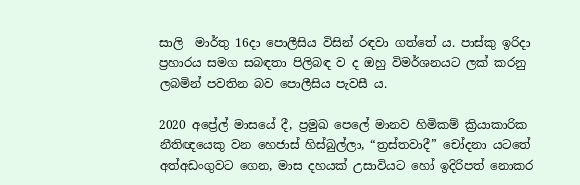සාලි  මාර්තු 16දා පොලීසිය විසින් රඳවා ගත්තේ ය. පාස්කු ඉරිදා ප්‍රහාරය සමග සබඳතා පිලිබඳ ව ද ඔහු විමර්ශනයට ලක් කරනු ලබමින් පවතින බව පොලීසිය පැවසී ය.

2020 අප්‍රේල් මාසයේ දී, ප්‍රමුඛ පෙලේ මානව හිමිකම් ක්‍රියාකාරික නීතිඥයෙකු වන හෙජාස් හිස්බුල්ලා, “ත්‍රස්තවාදී” චෝදනා යටතේ අත්අඩංගුවට ගෙන, මාස දහයක් උසාවියට හෝ ඉදිරිපත් නොකර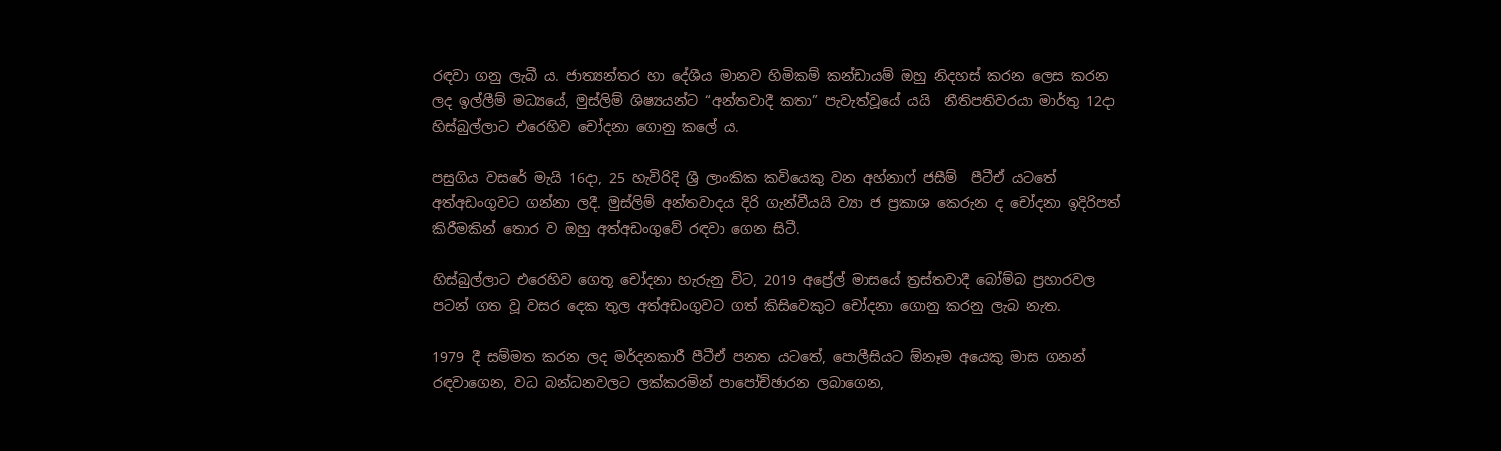රඳවා ගනු ලැබී ය. ජාත්‍යන්තර හා දේශීය මානව හිමිකම් කන්ඩායම් ඔහු නිදහස් කරන ලෙස කරන ලද ඉල්ලීම් මධ්‍යයේ, මුස්ලිම් ශිෂ්‍යයන්ට “අන්තවාදී කතා” පැවැත්වූයේ යයි  නීතිපතිවරයා මාර්තු 12දා හිස්බුල්ලාට එරෙහිව චෝදනා ගොනු කලේ ය.

පසුගිය වසරේ මැයි 16දා, 25 හැවිරිදි ශ්‍රී ලාංකික කවියෙකු වන අහ්නාෆ් ජසීම්  පීටීඒ යටතේ අත්අඩංගුවට ගන්නා ලදී. මුස්ලිම් අන්තවාදය දිරි ගැන්වීයයි ව්‍යා ජ ප්‍රකාශ කෙරුන ද චෝදනා ඉදිරිපත් කිරීමකින් තොර ව ඔහු අත්අඩංගුවේ රඳවා ගෙන සිටී.

හිස්බුල්ලාට එරෙහිව ගෙතූ චෝදනා හැරුනු විට, 2019 අප්‍රේල් මාසයේ ත්‍රස්තවාදී බෝම්බ ප්‍රහාරවල පටන් ගත වූ වසර දෙක තුල අත්අඩංගුවට ගත් කිසිවෙකුට චෝදනා ගොනු කරනු ලැබ නැත.

1979 දී සම්මත කරන ලද මර්දනකාරී පීටීඒ පනත යටතේ, පොලීසියට ඕනෑම අයෙකු මාස ගනන් රඳවාගෙන, වධ බන්ධනවලට ලක්කරමින් පාපෝච්ඡාරන ලබාගෙන,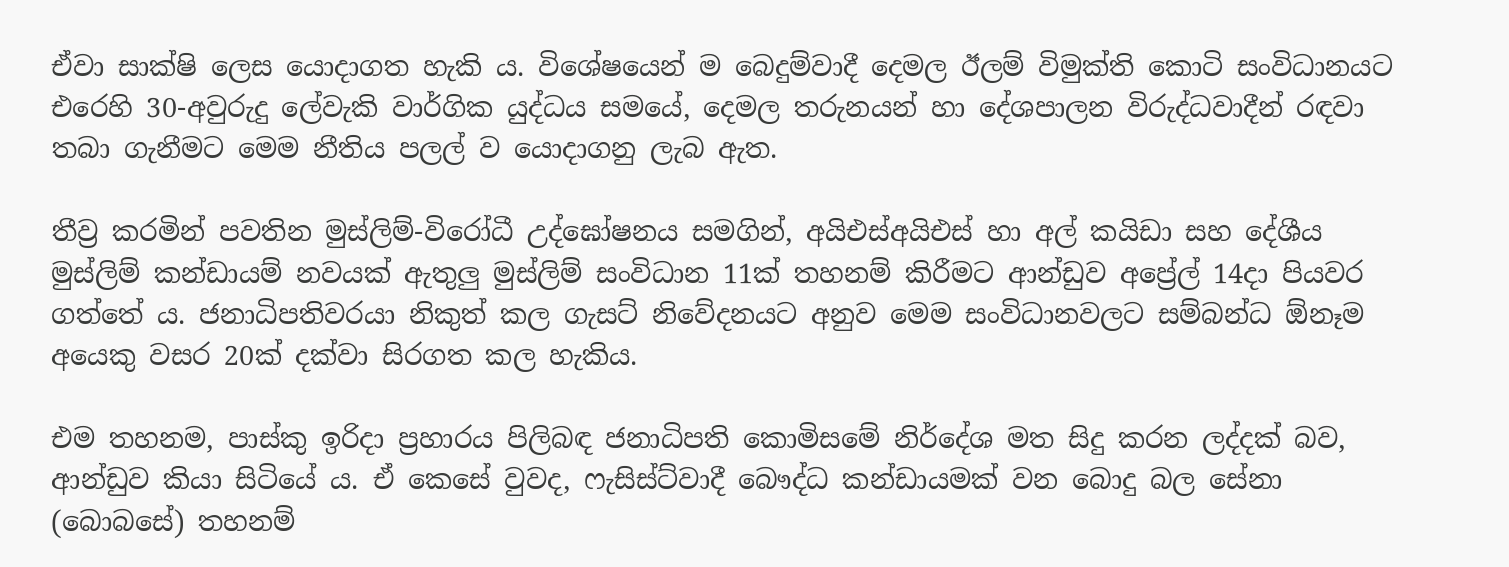ඒවා සාක්ෂි ලෙස යොදාගත හැකි ය. විශේෂයෙන් ම බෙදුම්වාදී දෙමල ඊලම් විමුක්ති කොටි සංවිධානයට එරෙහි 30-අවුරුදු ලේවැකි වාර්ගික යුද්ධය සමයේ, දෙමල තරුනයන් හා දේශපාලන විරුද්ධවාදීන් රඳවා තබා ගැනීමට මෙම නීතිය පලල් ව යොදාගනු ලැබ ඇත.

තීව්‍ර කරමින් පවතින මුස්ලිම්-විරෝධී උද්ඝෝෂනය සමගින්, අයිඑස්අයිඑස් හා අල් කයිඩා සහ දේශීය මුස්ලිම් කන්ඩායම් නවයක් ඇතුලු මුස්ලිම් සංවිධාන 11ක් තහනම් කිරීමට ආන්ඩුව අප්‍රේල් 14දා පියවර ගත්තේ ය. ජනාධිපතිවරයා නිකුත් කල ගැසට් නිවේදනයට අනුව මෙම සංවිධානවලට සම්බන්ධ ඕනෑම අයෙකු වසර 20ක් දක්වා සිරගත කල හැකිය.

එම තහනම, පාස්කු ඉරිදා ප්‍රහාරය පිලිබඳ ජනාධිපති කොමිසමේ නිර්දේශ මත සිදු කරන ලද්දක් බව, ආන්ඩුව කියා සිටියේ ය. ඒ කෙසේ වුවද, ෆැසිස්ට්වාදී බෞද්ධ කන්ඩායමක් වන බොදු බල සේනා (බොබසේ) තහනම්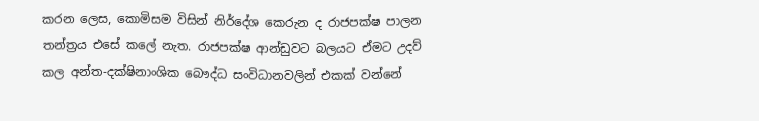කරන ලෙස, කොමිසම විසින් නිර්දේශ කෙරුන ද රාජපක්ෂ පාලන තන්ත්‍රය එසේ කලේ නැත. රාජපක්ෂ ආන්ඩුවට බලයට ඒමට උදව් කල අන්ත-දක්ෂිනාංශික බෞද්ධ සංවිධානවලින් එකක් වන්නේ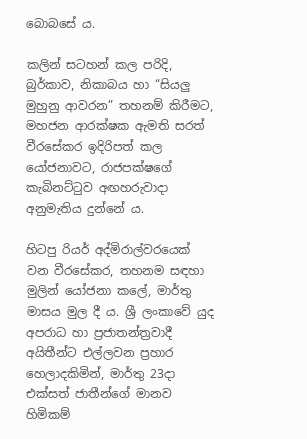බොබසේ ය.

කලින් සටහන් කල පරිදි, බුර්කාව, නිකාබය හා “සියලු මුහුනු ආවරන” තහනම් කිරීමට, මහජන ආරක්ෂක ඇමති සරත් වීරසේකර ඉදිරිපත් කල යෝජනාවට, රාජපක්ෂගේ කැබිනට්ටුව අඟහරුවාදා අනුමැතිය දුන්නේ ය.

හිටපු රියර් අද්මිරාල්වරයෙක් වන වීරසේකර, තහනම සඳහා මුලින් යෝජනා කලේ, මාර්තු මාසය මුල දී ය. ශ්‍රී ලංකාවේ යුද අපරාධ හා ප්‍රජාතන්ත්‍රවාදී අයිතීන්ට එල්ලවන ප්‍රහාර හෙලාදකිමින්, මාර්තු 23දා එක්සත් ජාතීන්ගේ මානව හිමිකම්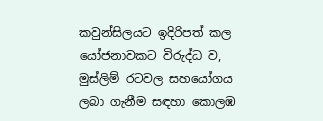කවුන්සිලයට ඉදිරිපත් කල යෝජනාවකට විරුද්ධ ව, මුස්ලිම් රටවල සහයෝගය ලබා ගැනීම සඳහා කොලඹ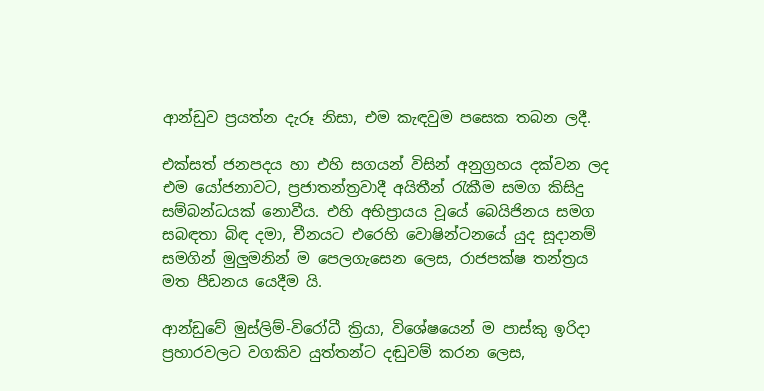ආන්ඩුව ප්‍රයත්න දැරූ නිසා, එම කැඳවුම පසෙක තබන ලදී.

එක්සත් ජනපදය හා එහි සගයන් විසින් අනුග්‍රහය දක්වන ලද එම යෝජනාවට, ප්‍රජාතන්ත්‍රවාදී අයිතීන් රැකීම සමග කිසිදු සම්බන්ධයක් නොවීය. එහි අභිප්‍රායය වූයේ බෙයිජිනය සමග සබඳතා බිඳ දමා, චීනයට එරෙහි වොෂින්ටනයේ යුද සූදානම් සමගින් මුලුමනින් ම පෙලගැසෙන ලෙස, රාජපක්ෂ තන්ත්‍රය මත පීඩනය යෙදීම යි.

ආන්ඩුවේ මුස්ලිම්-විරෝධී ක්‍රියා, විශේෂයෙන් ම පාස්කු ඉරිදා ප්‍රහාරවලට වගකිව යුත්තන්ට දඬුවම් කරන ලෙස,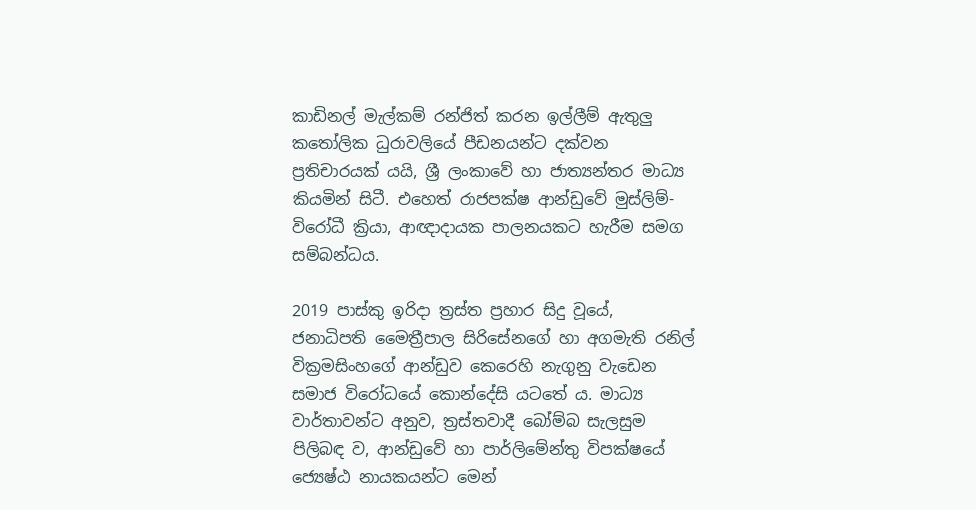කාඩිනල් මැල්කම් රන්ජිත් කරන ඉල්ලීම් ඇතුලු කතෝලික ධුරාවලියේ පීඩනයන්ට දක්වන ප්‍රතිචාරයක් යයි, ශ්‍රී ලංකාවේ හා ජාත්‍යන්තර මාධ්‍ය කියමින් සිටී. එහෙත් රාජපක්ෂ ආන්ඩුවේ මුස්ලිම්-විරෝධී ක්‍රියා, ආඥාදායක පාලනයකට හැරීම සමග සම්බන්ධය.

2019 පාස්කු ඉරිදා ත්‍රස්ත ප්‍රහාර සිදු වූයේ, ජනාධිපති මෛත්‍රීපාල සිරිසේනගේ හා අගමැති රනිල් වික්‍රමසිංහගේ ආන්ඩුව කෙරෙහි නැගුනු වැඩෙන සමාජ විරෝධයේ කොන්දේසි යටතේ ය. මාධ්‍ය  වාර්තාවන්ට අනුව, ත්‍රස්තවාදී බෝම්බ සැලසුම පිලිබඳ ව, ආන්ඩුවේ හා පාර්ලිමේන්තු විපක්ෂයේ ජ්‍යෙෂ්ඨ නායකයන්ට මෙන්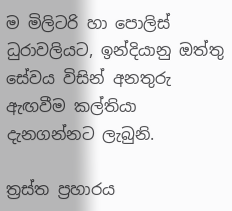ම මිලිටරි හා පොලිස් ධුරාවලියට, ඉන්දියානු ඔත්තු සේවය විසින් අනතුරු ඇඟවීම කල්තියා දැනගන්නට ලැබුනි.

ත්‍රස්ත ප්‍රහාරය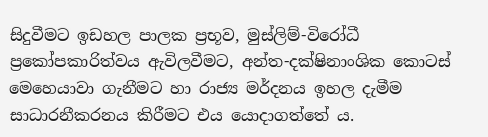සිදුවීමට ඉඩහල පාලක ප්‍රභූව, මුස්ලිම්-විරෝධී ප්‍රකෝපකාරිත්වය ඇවිලවීමට, අන්ත-දක්ෂිනාංශික කොටස් මෙහෙයාවා ගැනීමට හා රාජ්‍ය මර්දනය ඉහල දැමීම සාධාරනීකරනය කිරීමට එය යොදාගත්තේ ය.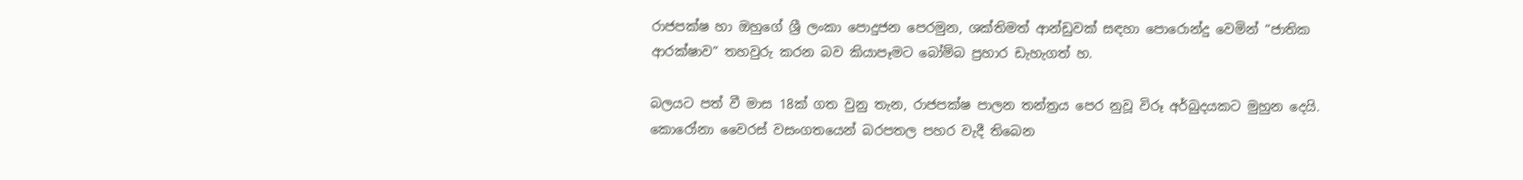රාජපක්ෂ හා ඔහුගේ ශ්‍රී ලංකා පොදුජන පෙරමුන, ශක්තිමත් ආන්ඩුවක් සඳහා පොරොන්දු වෙමින් “ජාතික ආරක්ෂාව” තහවුරු කරන බව කියාපෑමට බෝම්බ ප්‍රහාර ඩැහැගත් හ.

බලයට පත් වී මාස 18ක් ගත වුනු තැන, රාජපක්ෂ පාලන තන්ත්‍රය පෙර නුවූ විරූ අර්බුදයකට මුහුන දෙයි. කොරෝනා වෛරස් වසංගතයෙන් බරපතල පහර වැදී තිබෙන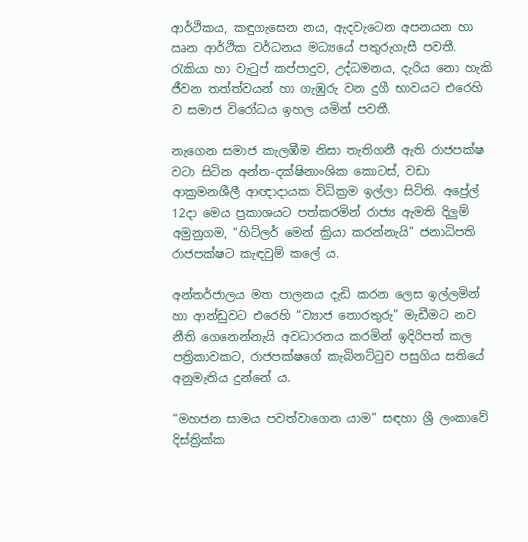ආර්ථිකය, කඳුගැසෙන නය, ඇදවැටෙන අපනයන හා ඍන ආර්ථික වර්ධනය මධ්‍යයේ පතුරුගැසී පවතී. රැකියා හා වැටුප් කප්පාදුව, උද්ධමනය, දැරිය නො හැකි ජීවන තත්ත්වයන් හා ගැඹුරු වන දුගී භාවයට එරෙහි ව සමාජ විරෝධය ඉහල යමින් පවතී.

නැගෙන සමාජ කැලඹීම නිසා තැතිගනී ඇති රාජපක්ෂ වටා සිටින අන්ත-දක්ෂිනාංශික කොටස්, වඩා ආක්‍රමනශීලී ආඥාදායක විධික්‍රම ඉල්ලා සිටිති. අප්‍රේල් 12දා මෙය ප්‍රකාශයට පත්කරමින් රාජ්‍ය ඇමති දිලුම් අමුනුගම, “හිට්ලර් මෙන් ක්‍රියා කරන්නැයි” ජනාධිපති රාජපක්ෂට කැඳවුම් කලේ ය.

අන්තර්ජාලය මත පාලනය දැඩි කරන ලෙස ඉල්ලමින් හා ආන්ඩුවට එරෙහි “ව්‍යාජ තොරතුරු” මැඩීමට නව නීති ගෙනෙන්නැයි අවධාරනය කරමින් ඉදිරිපත් කල පත්‍රිකාවකට, රාජපක්ෂගේ කැබිනට්ටුව පසුගිය සතියේ අනුමැතිය දුන්නේ ය.

“මහජන සාමය පවත්වාගෙන යාම” සඳහා ශ්‍රී ලංකාවේ දිස්ත්‍රික්ක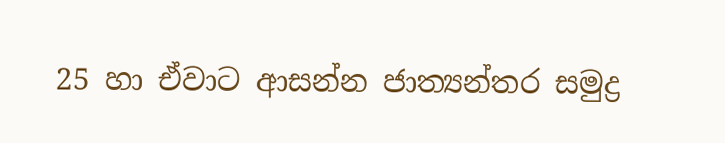25 හා ඒවාට ආසන්න ජාත්‍යන්තර සමුද්‍ර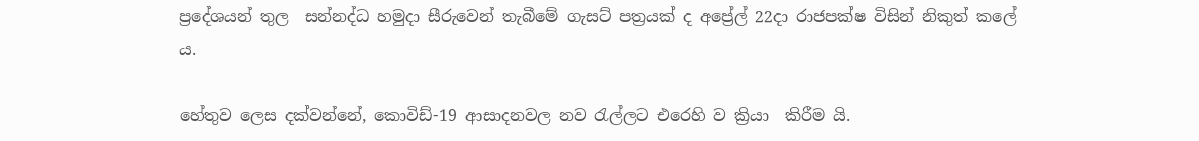ප්‍රදේශයන් තුල  සන්නද්ධ හමුදා සීරුවෙන් තැබීමේ ගැසට් පත්‍රයක් ද අප්‍රේල් 22දා රාජපක්ෂ විසින් නිකුත් කලේ ය.

හේතුව ලෙස දක්වන්නේ, කොවිඩ්-19 ආසාදනවල නව රැල්ලට එරෙහි ව ක්‍රියා  කිරීම යි.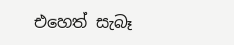එහෙත් සැබෑ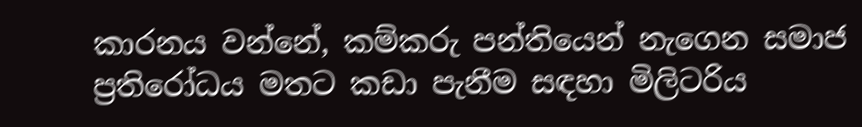කාරනය වන්නේ, කම්කරු පන්තියෙන් නැගෙන සමාජ ප්‍රතිරෝධය මතට කඩා පැනීම සඳහා මිලිටරිය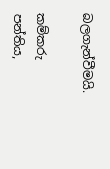බලගැන්වීමයි.

කම්කරු පන්තිය,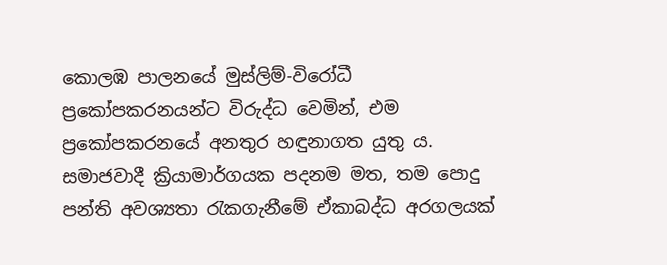කොලඹ පාලනයේ මුස්ලිම්-විරෝධී ප්‍රකෝපකරනයන්ට විරුද්ධ වෙමින්, එම ප්‍රකෝපකරනයේ අනතුර හඳුනාගත යුතු ය. සමාජවාදී ක්‍රියාමාර්ගයක පදනම මත, තම පොදු පන්ති අවශ්‍යතා රැකගැනීමේ ඒකාබද්ධ අරගලයක්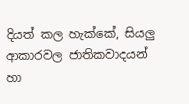දියත් කල හැක්කේ, සියලු ආකාරවල ජාතිකවාදයන් හා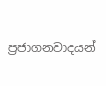ප්‍රජාගනවාදයන්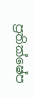ප්‍රතික්ෂේප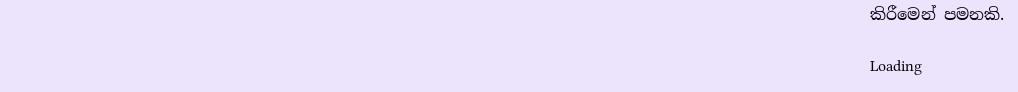කිරීමෙන් පමනකි.

Loading